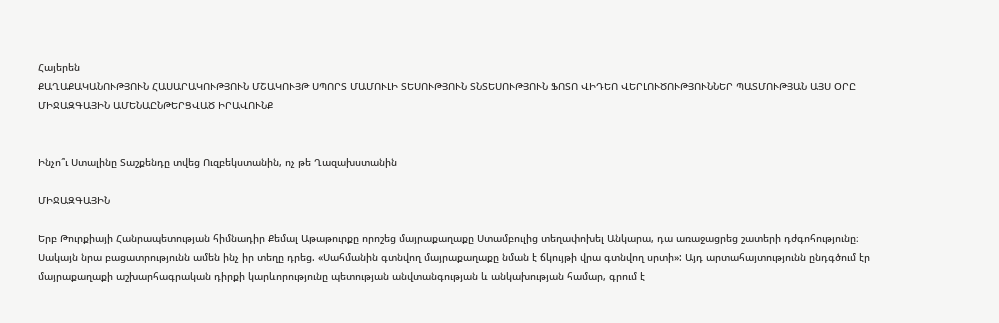Հայերեն
ՔԱՂԱՔԱԿԱՆՈՒԹՅՈՒՆ ՀԱՍԱՐԱԿՈՒԹՅՈՒՆ ՄՇԱԿՈՒՅԹ ՍՊՈՐՏ ՄԱՄՈՒԼԻ ՏԵՍՈՒԹՅՈՒՆ ՏՆՏԵՍՈՒԹՅՈՒՆ ՖՈՏՈ ՎԻԴԵՈ ՎԵՐԼՈՒԾՈՒԹՅՈՒՆՆԵՐ ՊԱՏՄՈՒԹՅԱՆ ԱՅՍ ՕՐԸ ՄԻՋԱԶԳԱՅԻՆ ԱՄԵՆԱԸՆԹԵՐՑՎԱԾ ԻՐԱՎՈՒՆՔ


Ինչո՞ւ Ստալինը Տաշքենդը տվեց Ուզբեկստանին, ոչ թե Ղազախստանին

ՄԻՋԱԶԳԱՅԻՆ

Երբ Թուրքիայի Հանրապետության հիմնադիր Քեմալ Աթաթուրքը որոշեց մայրաքաղաքը Ստամբուլից տեղափոխել Անկարա, դա առաջացրեց շատերի դժգոհությունը։ Սակայն նրա բացատրությունն ամեն ինչ իր տեղը դրեց. «Սահմանին գտնվող մայրաքաղաքը նման է ճկույթի վրա գտնվող սրտի»: Այդ արտահայտությունն ընդգծում էր մայրաքաղաքի աշխարհագրական դիրքի կարևորությունը պետության անվտանգության և անկախության համար, գրում է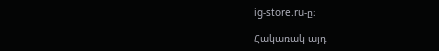ig-store.ru-ը։

Հակառակ այդ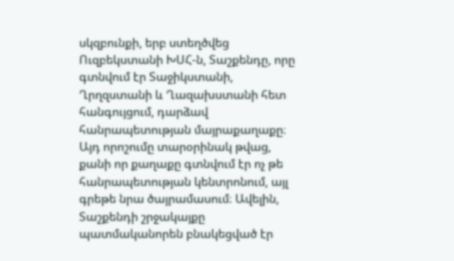սկզբունքի, երբ ստեղծվեց Ուզբեկստանի ԽՍՀ-ն, Տաշքենդը, որը գտնվում էր Տաջիկստանի, Ղրղզստանի և Ղազախստանի հետ հանգույցում, դարձավ հանրապետության մայրաքաղաքը։ Այդ որոշումը տարօրինակ թվաց, քանի որ քաղաքը գտնվում էր ոչ թե հանրապետության կենտրոնում, այլ գրեթե նրա ծայրամասում։ Ավելին, Տաշքենդի շրջակայքը պատմականորեն բնակեցված էր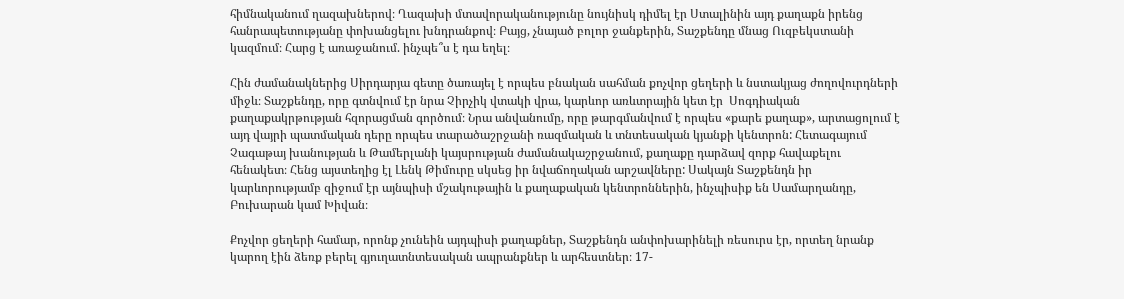հիմնականում ղազախներով։ Ղազախի մտավորականությունը նույնիսկ դիմել էր Ստալինին այդ քաղաքն իրենց հանրապետությանը փոխանցելու խնդրանքով։ Բայց, չնայած բոլոր ջանքերին, Տաշքենդը մնաց Ուզբեկստանի կազմում։ Հարց է առաջանում. ինչպե՞ս է դա եղել։

Հին ժամանակներից Սիրդարյա գետը ծառայել է որպես բնական սահման քոչվոր ցեղերի և նստակյաց ժողովուրդների միջև։ Տաշքենդը, որը գտնվում էր նրա Չիրչիկ վտակի վրա, կարևոր առևտրային կետ էր  Սոգդիական քաղաքակրթության հզորացման գործում։ Նրա անվանումը, որը թարգմանվում է որպես «քարե քաղաք», արտացոլում է այդ վայրի պատմական դերը որպես տարածաշրջանի ռազմական և տնտեսական կյանքի կենտրոն: Հետագայում Չագաթայ խանության և Թամերլանի կայսրության ժամանակաշրջանում, քաղաքը դարձավ զորք հավաքելու հենակետ։ Հենց այստեղից էլ Լենկ Թիմուրը սկսեց իր նվաճողական արշավները: Սակայն Տաշքենդն իր կարևորությամբ զիջում էր այնպիսի մշակութային և քաղաքական կենտրոններին, ինչպիսիք են Սամարղանդը, Բուխարան կամ Խիվան։

Քոչվոր ցեղերի համար, որոնք չունեին այդպիսի քաղաքներ, Տաշքենդն անփոխարինելի ռեսուրս էր, որտեղ նրանք կարող էին ձեռք բերել գյուղատնտեսական ապրանքներ և արհեստներ։ 17-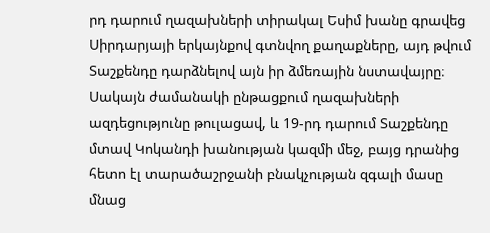րդ դարում ղազախների տիրակալ Եսիմ խանը գրավեց Սիրդարյայի երկայնքով գտնվող քաղաքները, այդ թվում Տաշքենդը դարձնելով այն իր ձմեռային նստավայրը։ Սակայն ժամանակի ընթացքում ղազախների ազդեցությունը թուլացավ, և 19-րդ դարում Տաշքենդը մտավ Կոկանդի խանության կազմի մեջ, բայց դրանից հետո էլ տարածաշրջանի բնակչության զգալի մասը մնաց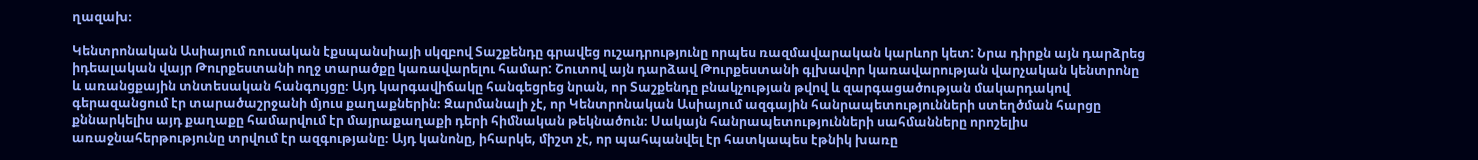ղազախ։

Կենտրոնական Ասիայում ռուսական էքսպանսիայի սկզբով Տաշքենդը գրավեց ուշադրությունը որպես ռազմավարական կարևոր կետ: Նրա դիրքն այն դարձրեց իդեալական վայր Թուրքեստանի ողջ տարածքը կառավարելու համար: Շուտով այն դարձավ Թուրքեստանի գլխավոր կառավարության վարչական կենտրոնը և առանցքային տնտեսական հանգույցը։ Այդ կարգավիճակը հանգեցրեց նրան, որ Տաշքենդը բնակչության թվով և զարգացածության մակարդակով գերազանցում էր տարածաշրջանի մյուս քաղաքներին։ Զարմանալի չէ, որ Կենտրոնական Ասիայում ազգային հանրապետությունների ստեղծման հարցը քննարկելիս այդ քաղաքը համարվում էր մայրաքաղաքի դերի հիմնական թեկնածուն։ Սակայն հանրապետությունների սահմանները որոշելիս առաջնահերթությունը տրվում էր ազգությանը։ Այդ կանոնը, իհարկե, միշտ չէ, որ պահպանվել էր հատկապես էթնիկ խառը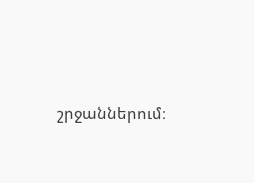շրջաններում։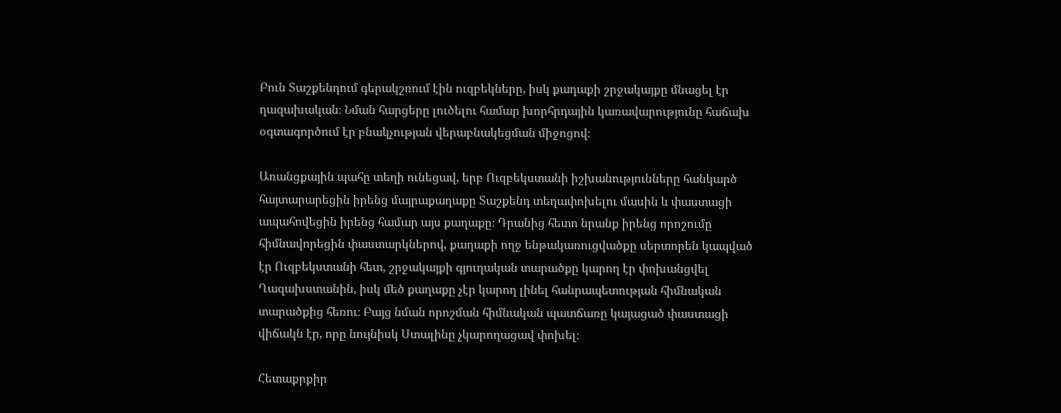Բուն Տաշքենդում գերակշռում էին ուզբեկները, իսկ քաղաքի շրջակայքը մնացել էր ղազախական։ Նման հարցերը լուծելու համար խորհրդային կառավարությունը հաճախ օգտագործում էր բնակչության վերաբնակեցման միջոցով։

Առանցքային պահը տեղի ունեցավ, երբ Ուզբեկստանի իշխանությունները հանկարծ հայտարարեցին իրենց մայրաքաղաքը Տաշքենդ տեղափոխելու մասին և փաստացի ապահովեցին իրենց համար այս քաղաքը։ Դրանից հետո նրանք իրենց որոշումը հիմնավորեցին փաստարկներով, քաղաքի ողջ ենթակառուցվածքը սերտորեն կապված էր Ուզբեկստանի հետ, շրջակայքի գյուղական տարածքը կարող էր փոխանցվել Ղազախստանին, իսկ մեծ քաղաքը չէր կարող լինել հանրապետության հիմնական տարածքից հեռու։ Բայց նման որոշման հիմնական պատճառը կայացած փաստացի վիճակն էր, որը նույնիսկ Ստալինը չկարողացավ փոխել։

Հետաքրքիր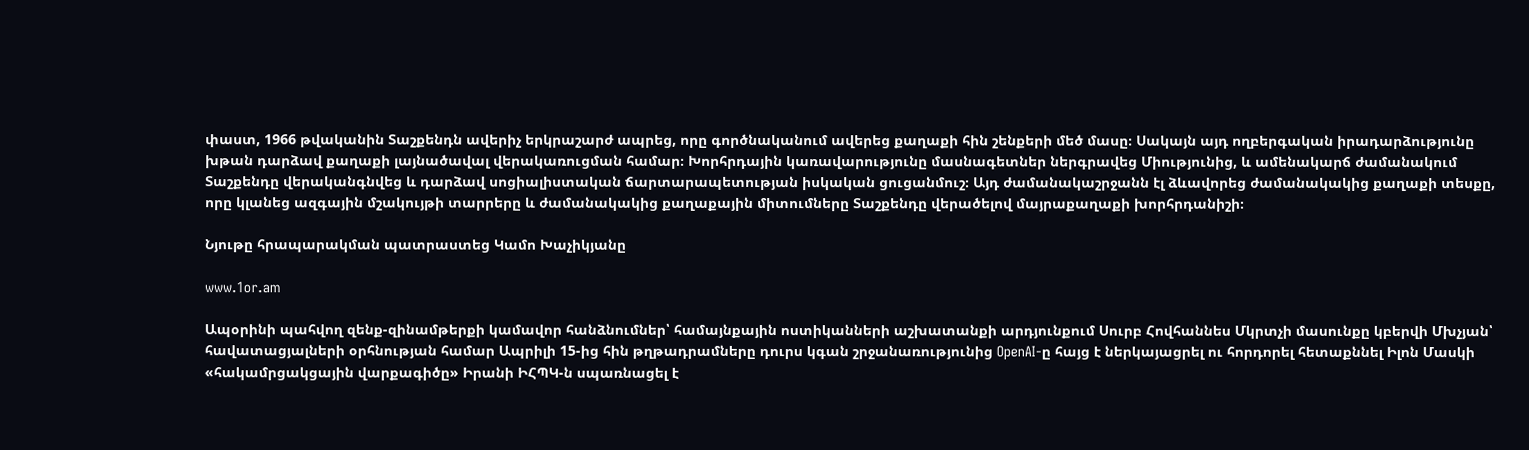փաստ, 1966 թվականին Տաշքենդն ավերիչ երկրաշարժ ապրեց, որը գործնականում ավերեց քաղաքի հին շենքերի մեծ մասը։ Սակայն այդ ողբերգական իրադարձությունը խթան դարձավ քաղաքի լայնածավալ վերակառուցման համար։ Խորհրդային կառավարությունը մասնագետներ ներգրավեց Միությունից, և ամենակարճ ժամանակում Տաշքենդը վերականգնվեց և դարձավ սոցիալիստական ճարտարապետության իսկական ցուցանմուշ։ Այդ ժամանակաշրջանն էլ ձևավորեց ժամանակակից քաղաքի տեսքը, որը կլանեց ազգային մշակույթի տարրերը և ժամանակակից քաղաքային միտումները Տաշքենդը վերածելով մայրաքաղաքի խորհրդանիշի։

Նյութը հրապարակման պատրաստեց Կամո Խաչիկյանը

www.1or.am

Ապօրինի պահվող զենք-զինամթերքի կամավոր հանձնումներ՝ համայնքային ոստիկանների աշխատանքի արդյունքում Սուրբ Հովհաննես Մկրտչի մասունքը կբերվի Մխչյան՝ հավատացյալների օրհնության համար Ապրիլի 15-ից հին թղթադրամները դուրս կգան շրջանառությունից OpenAI-ը հայց է ներկայացրել ու հորդորել հետաքննել Իլոն Մասկի «հակամրցակցային վարքագիծը» Իրանի ԻՀՊԿ-ն սպառնացել է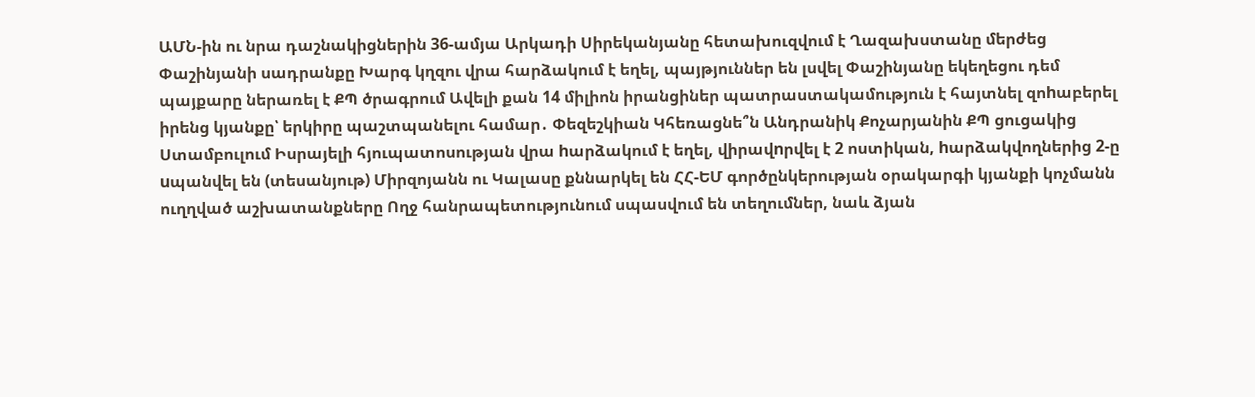ԱՄՆ-ին ու նրա դաշնակիցներին 36-ամյա Արկադի Սիրեկանյանը հետախուզվում է Ղազախստանը մերժեց Փաշինյանի սադրանքը Խարգ կղզու վրա հարձակում է եղել, պայթյուններ են լսվել Փաշինյանը եկեղեցու դեմ պայքարը ներառել է ՔՊ ծրագրում Ավելի քան 14 միլիոն իրանցիներ պատրաստակամություն է հայտնել զոhաբերել իրենց կյանքը՝ երկիրը պաշտպանելու համար․ Փեզեշկիան Կհեռացնե՞ն Անդրանիկ Քոչարյանին ՔՊ ցուցակից Ստամբուլում Իսրայելի հյուպատոսության վրա hարձակում է եղել, վիրավnրվել է 2 ոստիկան, hարձակվողներից 2-ը uպանվել են (տեսանյութ) Միրզոյանն ու Կալասը քննարկել են ՀՀ-ԵՄ գործընկերության օրակարգի կյանքի կոչմանն ուղղված աշխատանքները Ողջ հանրապետությունում սպասվում են տեղումներ, նաև ձյան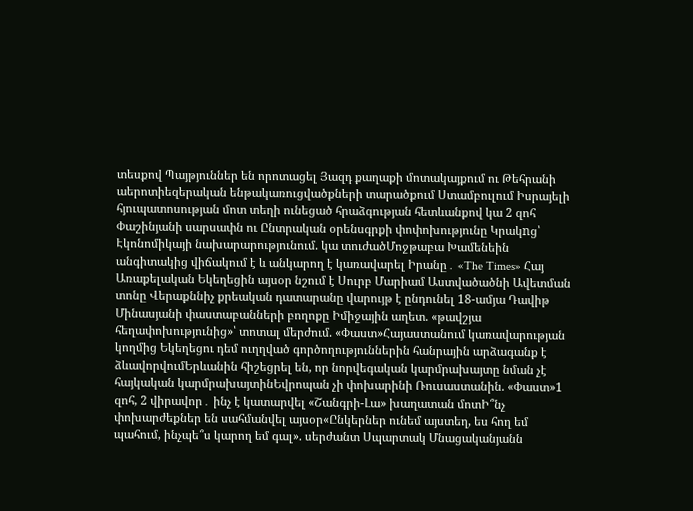տեսքով Պայթյուններ են որոտացել Յազդ քաղաքի մոտակայքում ու Թեհրանի աերոտիեզերական ենթակառուցվածքների տարածքում Ստամբուլում Իսրայելի հյուպատոսության մոտ տեղի ունեցած հրաձգության հետևանքով կա 2 զոհ Փաշինյանի սարսափն ու Ընտրական օրենսգրքի փոփոխությունը Կրակnց՝ Էկոնոմիկայի նախարարությունում. կա տուժածՄոջթաբա Խամենեին անգիտակից վիճակում է և անկարող է կառավարել Իրանը․ «The Times» Հայ Առաքելական Եկեղեցին այսօր նշում է Սուրբ Մարիամ Աստվածածնի Ավետման տոնը Վերաքննիչ քրեական դատարանը վարույթ է ընդունել 18-ամյա Դավիթ Մինասյանի փաստաբանների բողոքը Իմիջային աղետ. «թավշյա հեղափոխությունից»՝ տոտալ մերժում. «Փաստ»Հայաստանում կառավարության կողմից Եկեղեցու դեմ ուղղված գործողություններին հանրային արձագանք է ձևավորվումԵրևանին հիշեցրել են, որ նորվեգական կարմրախայտը նման չէ հայկական կարմրախայտինԵվրոպան չի փոխարինի Ռուսաստանին. «Փաստ»1 զոհ, 2 վիրավոր․ ինչ է կատարվել «Շանգրի-Լա» խաղատան մոտԻ՞նչ փոխարժեքներ են սահմանվել այսօր«Ընկերներ ունեմ այստեղ, ես հող եմ պահում, ինչպե՞ս կարող եմ գալ». սերժանտ Սպարտակ Մնացականյանն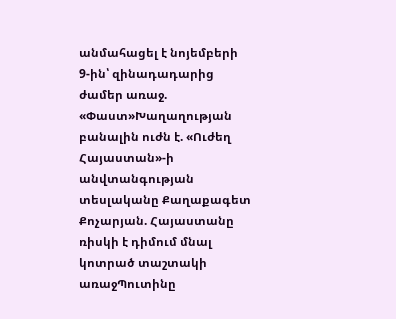անմահացել է նոյեմբերի 9-ին՝ զինադադարից ժամեր առաջ. «Փաստ»Խաղաղության բանալին ուժն է. «Ուժեղ Հայաստան»-ի անվտանգության տեսլականը Քաղաքագետ Քոչարյան. Հայաստանը ռիսկի է դիմում մնալ կոտրած տաշտակի առաջՊուտինը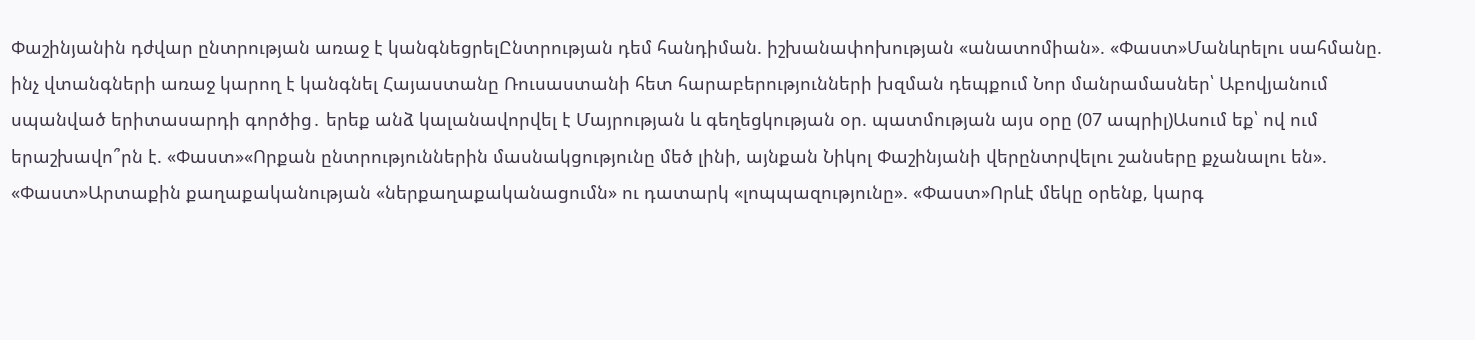Փաշինյանին դժվար ընտրության առաջ է կանգնեցրելԸնտրության դեմ հանդիման. իշխանափոխության «անատոմիան». «Փաստ»Մանևրելու սահմանը. ինչ վտանգների առաջ կարող է կանգնել Հայաստանը Ռուսաստանի հետ հարաբերությունների խզման դեպքում Նոր մանրամասներ՝ Աբովյանում սպանված երիտասարդի գործից․ երեք անձ կալանավորվել է Մայրության և գեղեցկության օր. պատմության այս օրը (07 ապրիլ)Ասում եք՝ ով ում երաշխավո՞րն է. «Փաստ»«Որքան ընտրություններին մասնակցությունը մեծ լինի, այնքան Նիկոլ Փաշինյանի վերընտրվելու շանսերը քչանալու են». «Փաստ»Արտաքին քաղաքականության «ներքաղաքականացումն» ու դատարկ «լոպպազությունը». «Փաստ»Որևէ մեկը օրենք, կարգ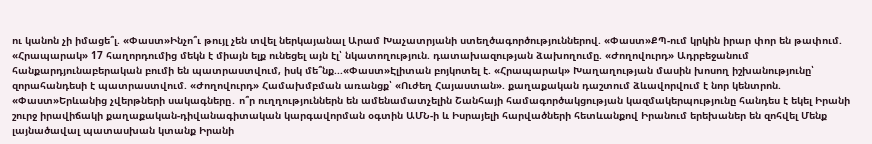ու կանոն չի իմացե՞լ. «Փաստ»Ինչո՞ւ թույլ չեն տվել ներկայանալ Արամ Խաչատրյանի ստեղծագործություններով. «Փաստ»ՔՊ-ում կրկին իրար փոր են թափում. «Հրապարակ» 17 հաղորդումից մեկն է միայն ելք ունեցել այն էլ՝ նկատողություն. դատախազության ձախողումը. «Ժողովուրդ» Ադրբեջանում հանքարդյունաբերական բումի են պատրաստվում, իսկ մե՞նք...«Փաստ»Էլիտան բոյկոտել է. «Հրապարակ» Խաղաղության մասին խոսող իշխանությունը՝ զորահանդեսի է պատրաստվում. «Ժողովուրդ» Համախմբման առանցք՝ «Ուժեղ Հայաստան». քաղաքական դաշտում ձևավորվում է նոր կենտրոն. «Փաստ»Երևանից չվերթների սակագները․ ո՞ր ուղղություններն են ամենամատչելին Շանհայի համագործակցության կազմակերպությունը հանդես է եկել Իրանի շուրջ իրավիճակի քաղաքական-դիվանագիտական կարգավորման օգտին ԱՄՆ-ի և Իսրայելի հարվածների հետևանքով Իրանում երեխաներ են զոհվել Մենք լայնածավալ պատասխան կտանք Իրանի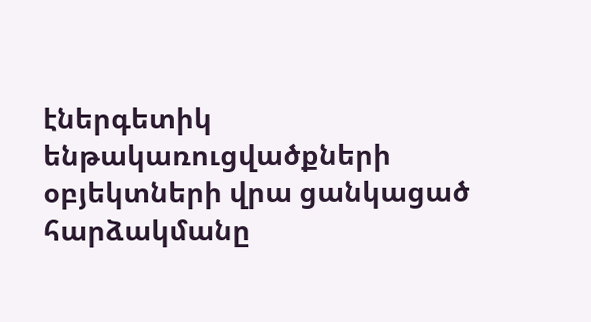էներգետիկ ենթակառուցվածքների օբյեկտների վրա ցանկացած հարձակմանը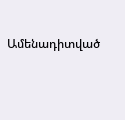Ամենադիտված